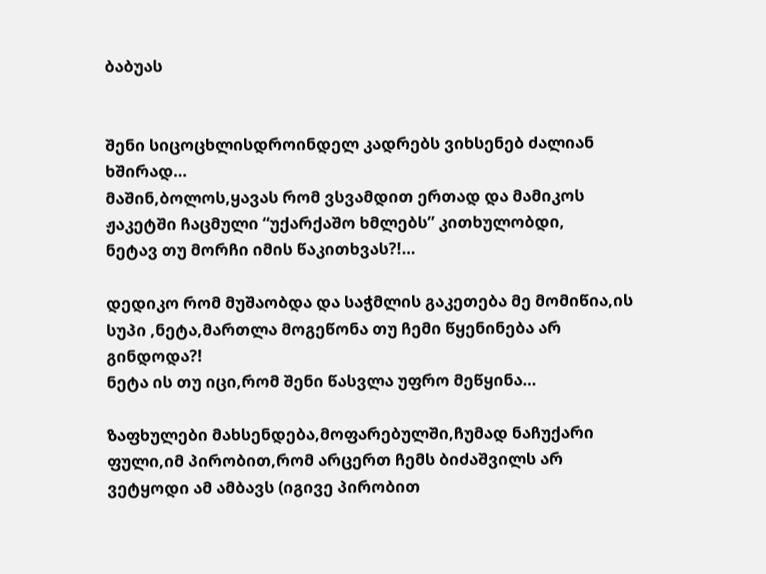ბაბუას


შენი სიცოცხლისდროინდელ კადრებს ვიხსენებ ძალიან ხშირად…
მაშინ,ბოლოს,ყავას რომ ვსვამდით ერთად და მამიკოს ჟაკეტში ჩაცმული “უქარქაშო ხმლებს” კითხულობდი,
ნეტავ თუ მორჩი იმის წაკითხვას?!…

დედიკო რომ მუშაობდა და საჭმლის გაკეთება მე მომიწია,ის სუპი ,ნეტა,მართლა მოგეწონა თუ ჩემი წყენინება არ გინდოდა?!
ნეტა ის თუ იცი,რომ შენი წასვლა უფრო მეწყინა…

ზაფხულები მახსენდება,მოფარებულში,ჩუმად ნაჩუქარი ფული,იმ პირობით,რომ არცერთ ჩემს ბიძაშვილს არ ვეტყოდი ამ ამბავს (იგივე პირობით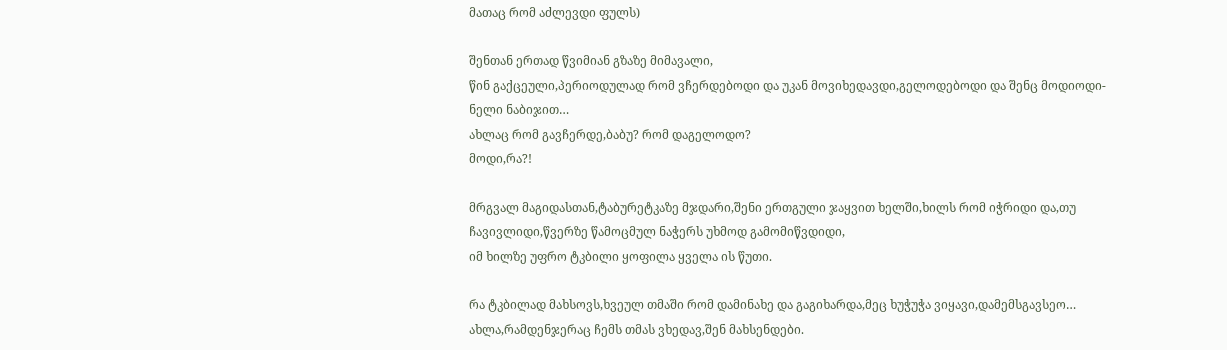მათაც რომ აძლევდი ფულს)

შენთან ერთად წვიმიან გზაზე მიმავალი,
წინ გაქცეული,პერიოდულად რომ ვჩერდებოდი და უკან მოვიხედავდი,გელოდებოდი და შენც მოდიოდი-ნელი ნაბიჯით…
ახლაც რომ გავჩერდე,ბაბუ? რომ დაგელოდო?
მოდი,რა?!

მრგვალ მაგიდასთან,ტაბურეტკაზე მჯდარი,შენი ერთგული ჯაყვით ხელში,ხილს რომ იჭრიდი და,თუ ჩავივლიდი,წვერზე წამოცმულ ნაჭერს უხმოდ გამომიწვდიდი,
იმ ხილზე უფრო ტკბილი ყოფილა ყველა ის წუთი.

რა ტკბილად მახსოვს,ხვეულ თმაში რომ დამინახე და გაგიხარდა,მეც ხუჭუჭა ვიყავი,დამემსგავსეო…
ახლა,რამდენჯერაც ჩემს თმას ვხედავ,შენ მახსენდები.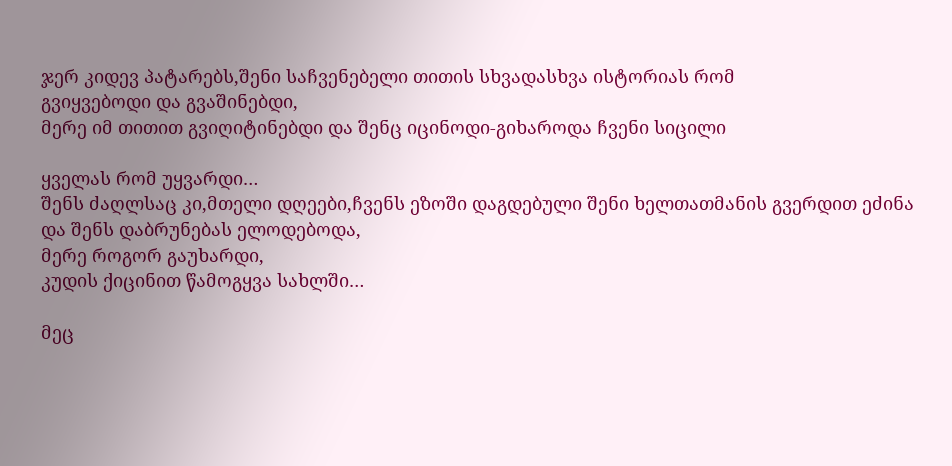ჯერ კიდევ პატარებს,შენი საჩვენებელი თითის სხვადასხვა ისტორიას რომ
გვიყვებოდი და გვაშინებდი,
მერე იმ თითით გვიღიტინებდი და შენც იცინოდი-გიხაროდა ჩვენი სიცილი

ყველას რომ უყვარდი…
შენს ძაღლსაც კი,მთელი დღეები,ჩვენს ეზოში დაგდებული შენი ხელთათმანის გვერდით ეძინა და შენს დაბრუნებას ელოდებოდა,
მერე როგორ გაუხარდი,
კუდის ქიცინით წამოგყვა სახლში…

მეც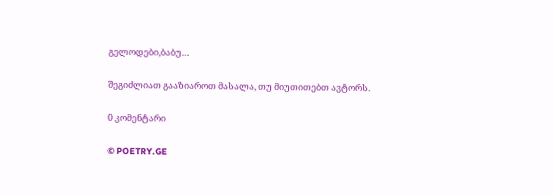გელოდები,ბაბუ…

შეგიძლიათ გააზიაროთ მასალა, თუ მიუთითებთ ავტორს.

0 კომენტარი

© POETRY.GE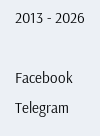2013 - 2026

Facebook Telegram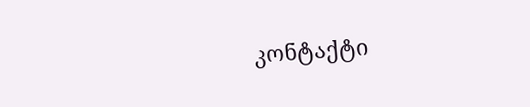კონტაქტი